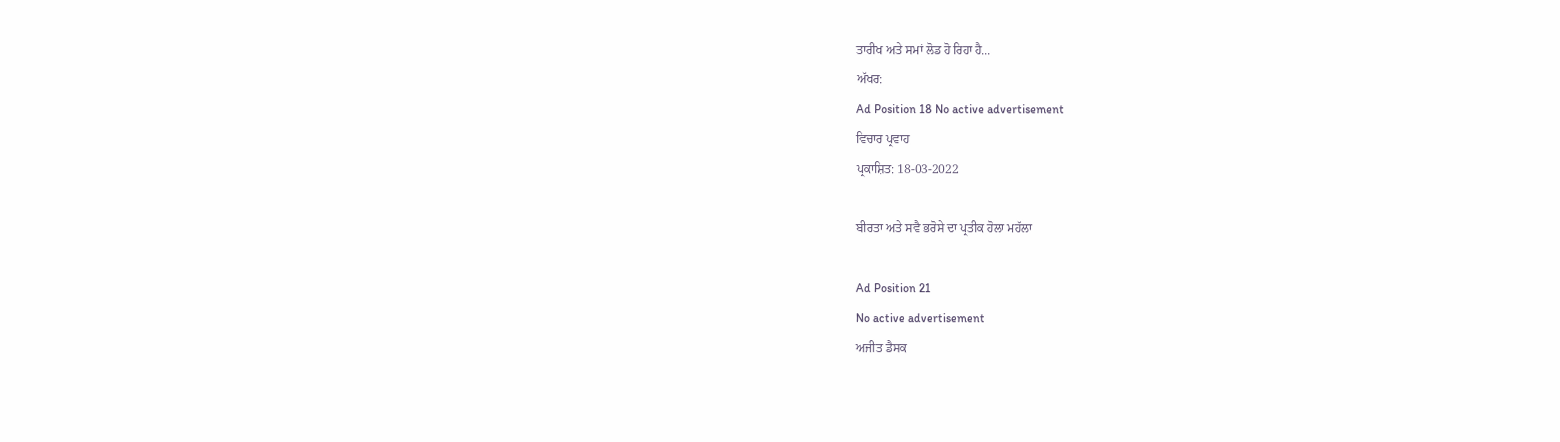ਤਾਰੀਖ ਅਤੇ ਸਮਾਂ ਲੋਡ ਹੋ ਰਿਹਾ ਹੈ...
ਅੱਖਰ:
Ad Position 18 No active advertisement
ਵਿਚਾਰ ਪ੍ਰਵਾਹ
ਪ੍ਰਕਾਸ਼ਿਤ: 18-03-2022

ਬੀਰਤਾ ਅਤੇ ਸਵੈ ਭਰੋਸੇ ਦਾ ਪ੍ਰਤੀਕ ਹੋਲਾ ਮਹੱਲਾ

Ad Position 21
No active advertisement
ਅਜੀਤ ਡੈਸਕ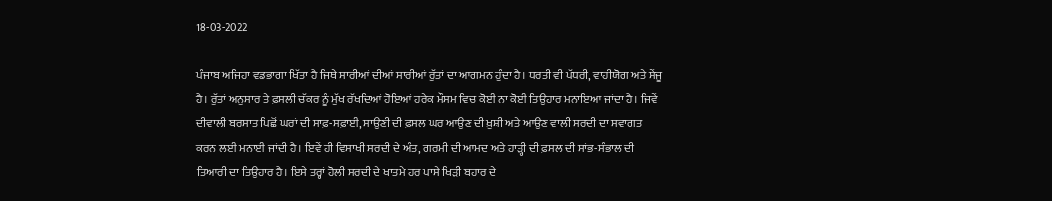18-03-2022

ਪੰਜਾਬ ਅਜਿਹਾ ਵਡਭਾਗਾ ਖਿੱਤਾ ਹੈ ਜਿਥੇ ਸਾਰੀਆਂ ਦੀਆਂ ਸਾਰੀਆਂ ਰੁੱਤਾਂ ਦਾ ਆਗਮਨ ਹੁੰਦਾ ਹੈ। ਧਰਤੀ ਵੀ ਪੱਧਰੀ, ਵਾਹੀਯੋਗ ਅਤੇ ਸੇਂਜੂ ਹੈ। ਰੁੱਤਾਂ ਅਨੁਸਾਰ ਤੇ ਫ਼ਸਲੀ ਚੱਕਰ ਨੂੰ ਮੁੱਖ ਰੱਖਦਿਆਂ ਹੋਇਆਂ ਹਰੇਕ ਮੌਸਮ ਵਿਚ ਕੋਈ ਨਾ ਕੋਈ ਤਿਉਹਾਰ ਮਨਾਇਆ ਜਾਂਦਾ ਹੈ। ਜਿਵੇਂ ਦੀਵਾਲੀ ਬਰਸਾਤ ਪਿਛੋਂ ਘਰਾਂ ਦੀ ਸਾਫ਼-ਸਫ਼ਾਈ, ਸਾਉਣੀ ਦੀ ਫ਼ਸਲ ਘਰ ਆਉਣ ਦੀ ਖ਼ੁਸ਼ੀ ਅਤੇ ਆਉਣ ਵਾਲੀ ਸਰਦੀ ਦਾ ਸਵਾਗਤ ਕਰਨ ਲਈ ਮਨਾਈ ਜਾਂਦੀ ਹੈ। ਇਵੇਂ ਹੀ ਵਿਸਾਖੀ ਸਰਦੀ ਦੇ ਅੰਤ, ਗਰਮੀ ਦੀ ਆਮਦ ਅਤੇ ਹਾੜ੍ਹੀ ਦੀ ਫ਼ਸਲ ਦੀ ਸਾਂਭ-ਸੰਭਾਲ ਦੀ ਤਿਆਰੀ ਦਾ ਤਿਉਹਾਰ ਹੈ। ਇਸੇ ਤਰ੍ਹਾਂ ਹੋਲੀ ਸਰਦੀ ਦੇ ਖਾਤਮੇ ਹਰ ਪਾਸੇ ਖਿੜੀ ਬਹਾਰ ਦੇ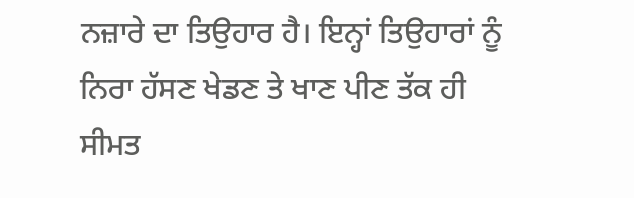ਨਜ਼ਾਰੇ ਦਾ ਤਿਉਹਾਰ ਹੈ। ਇਨ੍ਹਾਂ ਤਿਉਹਾਰਾਂ ਨੂੰ ਨਿਰਾ ਹੱਸਣ ਖੇਡਣ ਤੇ ਖਾਣ ਪੀਣ ਤੱਕ ਹੀ ਸੀਮਤ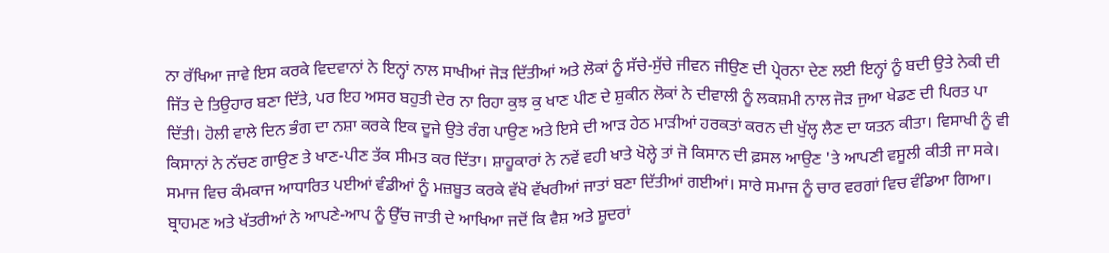ਨਾ ਰੱਖਿਆ ਜਾਵੇ ਇਸ ਕਰਕੇ ਵਿਦਵਾਨਾਂ ਨੇ ਇਨ੍ਹਾਂ ਨਾਲ ਸਾਖੀਆਂ ਜੋੜ ਦਿੱਤੀਆਂ ਅਤੇ ਲੋਕਾਂ ਨੂੰ ਸੱਚੇ-ਸੁੱਚੇ ਜੀਵਨ ਜੀਉਣ ਦੀ ਪ੍ਰੇਰਨਾ ਦੇਣ ਲਈ ਇਨ੍ਹਾਂ ਨੂੰ ਬਦੀ ਉਤੇ ਨੇਕੀ ਦੀ ਜਿੱਤ ਦੇ ਤਿਉਹਾਰ ਬਣਾ ਦਿੱਤੇ, ਪਰ ਇਹ ਅਸਰ ਬਹੁਤੀ ਦੇਰ ਨਾ ਰਿਹਾ ਕੁਝ ਕੁ ਖਾਣ ਪੀਣ ਦੇ ਸ਼ੁਕੀਨ ਲੋਕਾਂ ਨੇ ਦੀਵਾਲੀ ਨੂੰ ਲਕਸ਼ਮੀ ਨਾਲ ਜੋੜ ਜੁਆ ਖੇਡਣ ਦੀ ਪਿਰਤ ਪਾ ਦਿੱਤੀ। ਹੋਲੀ ਵਾਲੇ ਦਿਨ ਭੰਗ ਦਾ ਨਸ਼ਾ ਕਰਕੇ ਇਕ ਦੂਜੇ ਉਤੇ ਰੰਗ ਪਾਉਣ ਅਤੇ ਇਸੇ ਦੀ ਆੜ ਹੇਠ ਮਾੜੀਆਂ ਹਰਕਤਾਂ ਕਰਨ ਦੀ ਖੁੱਲ੍ਹ ਲੈਣ ਦਾ ਯਤਨ ਕੀਤਾ। ਵਿਸਾਖੀ ਨੂੰ ਵੀ ਕਿਸਾਨਾਂ ਨੇ ਨੱਚਣ ਗਾਉਣ ਤੇ ਖਾਣ-ਪੀਣ ਤੱਕ ਸੀਮਤ ਕਰ ਦਿੱਤਾ। ਸ਼ਾਹੂਕਾਰਾਂ ਨੇ ਨਵੇਂ ਵਹੀ ਖਾਤੇ ਖੋਲ੍ਹੇ ਤਾਂ ਜੋ ਕਿਸਾਨ ਦੀ ਫ਼ਸਲ ਆਉਣ 'ਤੇ ਆਪਣੀ ਵਸੂਲੀ ਕੀਤੀ ਜਾ ਸਕੇ।
ਸਮਾਜ ਵਿਚ ਕੰਮਕਾਜ ਆਧਾਰਿਤ ਪਈਆਂ ਵੰਡੀਆਂ ਨੂੰ ਮਜ਼ਬੂਤ ਕਰਕੇ ਵੱਖੋ ਵੱਖਰੀਆਂ ਜਾਤਾਂ ਬਣਾ ਦਿੱਤੀਆਂ ਗਈਆਂ। ਸਾਰੇ ਸਮਾਜ ਨੂੰ ਚਾਰ ਵਰਗਾਂ ਵਿਚ ਵੰਡਿਆ ਗਿਆ। ਬ੍ਰਾਹਮਣ ਅਤੇ ਖੱਤਰੀਆਂ ਨੇ ਆਪਣੇ-ਆਪ ਨੂੰ ਉੱਚ ਜਾਤੀ ਦੇ ਆਖਿਆ ਜਦੋਂ ਕਿ ਵੈਸ਼ ਅਤੇ ਸ਼ੂਦਰਾਂ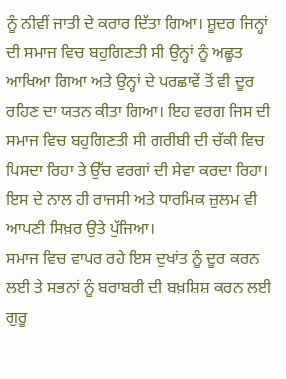ਨੂੰ ਨੀਵੀਂ ਜਾਤੀ ਦੇ ਕਰਾਰ ਦਿੱਤਾ ਗਿਆ। ਸ਼ੂਦਰ ਜਿਨ੍ਹਾਂ ਦੀ ਸਮਾਜ ਵਿਚ ਬਹੁਗਿਣਤੀ ਸੀ ਉਨ੍ਹਾਂ ਨੂੰ ਅਛੂਤ ਆਖਿਆ ਗਿਆ ਅਤੇ ਉਨ੍ਹਾਂ ਦੇ ਪਰਛਾਵੇਂ ਤੋਂ ਵੀ ਦੂਰ ਰਹਿਣ ਦਾ ਯਤਨ ਕੀਤਾ ਗਿਆ। ਇਹ ਵਰਗ ਜਿਸ ਦੀ ਸਮਾਜ ਵਿਚ ਬਹੁਗਿਣਤੀ ਸੀ ਗਰੀਬੀ ਦੀ ਚੱਕੀ ਵਿਚ ਪਿਸਦਾ ਰਿਹਾ ਤੇ ਉੱਚ ਵਰਗਾਂ ਦੀ ਸੇਵਾ ਕਰਦਾ ਰਿਹਾ। ਇਸ ਦੇ ਨਾਲ ਹੀ ਰਾਜਸੀ ਅਤੇ ਧਾਰਮਿਕ ਜ਼ੁਲਮ ਵੀ ਆਪਣੀ ਸਿਖ਼ਰ ਉਤੇ ਪੁੱਜਿਆ।
ਸਮਾਜ ਵਿਚ ਵਾਪਰ ਰਹੇ ਇਸ ਦੁਖਾਂਤ ਨੂੰ ਦੂਰ ਕਰਨ ਲਈ ਤੇ ਸਭਨਾਂ ਨੂੰ ਬਰਾਬਰੀ ਦੀ ਬਖ਼ਸ਼ਿਸ਼ ਕਰਨ ਲਈ ਗੁਰੂ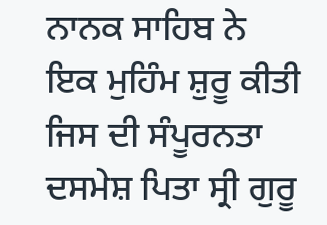ਨਾਨਕ ਸਾਹਿਬ ਨੇ ਇਕ ਮੁਹਿੰਮ ਸ਼ੁਰੂ ਕੀਤੀ ਜਿਸ ਦੀ ਸੰਪੂਰਨਤਾ ਦਸਮੇਸ਼ ਪਿਤਾ ਸ੍ਰੀ ਗੁਰੂ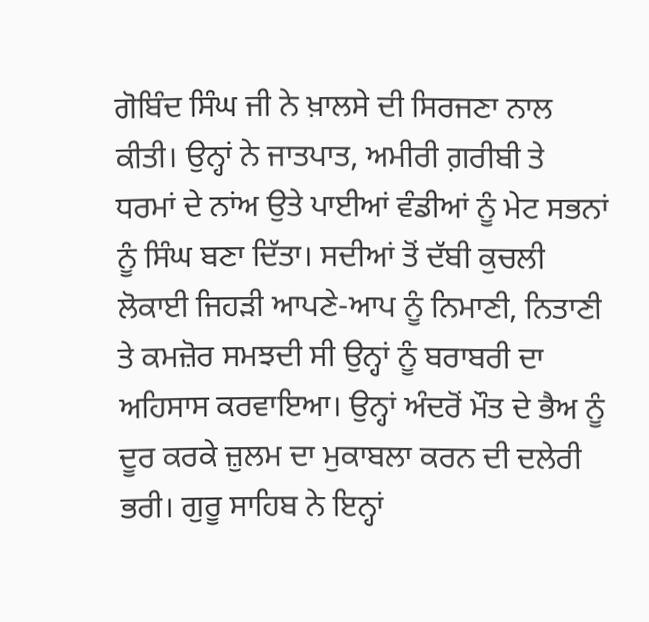ਗੋਬਿੰਦ ਸਿੰਘ ਜੀ ਨੇ ਖ਼ਾਲਸੇ ਦੀ ਸਿਰਜਣਾ ਨਾਲ ਕੀਤੀ। ਉਨ੍ਹਾਂ ਨੇ ਜਾਤਪਾਤ, ਅਮੀਰੀ ਗ਼ਰੀਬੀ ਤੇ ਧਰਮਾਂ ਦੇ ਨਾਂਅ ਉਤੇ ਪਾਈਆਂ ਵੰਡੀਆਂ ਨੂੰ ਮੇਟ ਸਭਨਾਂ ਨੂੰ ਸਿੰਘ ਬਣਾ ਦਿੱਤਾ। ਸਦੀਆਂ ਤੋਂ ਦੱਬੀ ਕੁਚਲੀ ਲੋਕਾਈ ਜਿਹੜੀ ਆਪਣੇ-ਆਪ ਨੂੰ ਨਿਮਾਣੀ, ਨਿਤਾਣੀ ਤੇ ਕਮਜ਼ੋਰ ਸਮਝਦੀ ਸੀ ਉਨ੍ਹਾਂ ਨੂੰ ਬਰਾਬਰੀ ਦਾ ਅਹਿਸਾਸ ਕਰਵਾਇਆ। ਉਨ੍ਹਾਂ ਅੰਦਰੋਂ ਮੌਤ ਦੇ ਭੈਅ ਨੂੰ ਦੂਰ ਕਰਕੇ ਜ਼ੁਲਮ ਦਾ ਮੁਕਾਬਲਾ ਕਰਨ ਦੀ ਦਲੇਰੀ ਭਰੀ। ਗੁਰੂ ਸਾਹਿਬ ਨੇ ਇਨ੍ਹਾਂ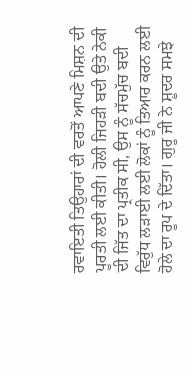ਰਵਾਇਤੀ ਤਿਉਹਾਰਾਂ ਦੀ ਵਰਤੋਂ ਆਪਣੇ ਮਿਸ਼ਨ ਦੀ ਪੂਰਤੀ ਲਈ ਕੀਤੀ। ਹੋਲੀ ਜਿਹੜੀ ਬਦੀ ਉਤੇ ਨੇਕੀ ਦੀ ਜਿੱਤ ਦਾ ਪ੍ਰਤੀਕ ਸੀ, ਉਸ ਨੂੰ ਸੱਚਮੁੱਚ ਬਦੀ ਵਿਰੁੱਧ ਲੜਾਈ ਲਈ ਲੋਕਾਂ ਨੂੰ ਤਿਆਰ ਕਰਨ ਲਈ ਹੋਲੇ ਦਾ ਰੂਪ ਦੇ ਦਿੱਤਾ। ਗੁਰੂ ਜੀ ਨੇ ਸ਼ੂਦਰ ਸਮਝੇ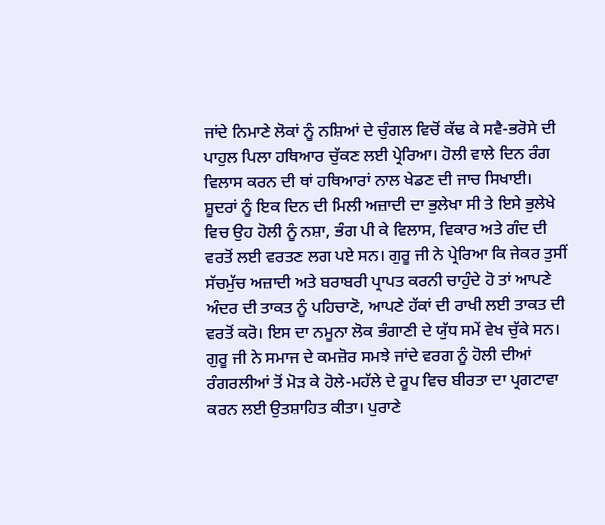ਜਾਂਦੇ ਨਿਮਾਣੇ ਲੋਕਾਂ ਨੂੰ ਨਸ਼ਿਆਂ ਦੇ ਚੁੰਗਲ ਵਿਚੋਂ ਕੱਢ ਕੇ ਸਵੈ-ਭਰੋਸੇ ਦੀ ਪਾਹੁਲ ਪਿਲਾ ਹਥਿਆਰ ਚੁੱਕਣ ਲਈ ਪ੍ਰੇਰਿਆ। ਹੋਲੀ ਵਾਲੇ ਦਿਨ ਰੰਗ ਵਿਲਾਸ ਕਰਨ ਦੀ ਥਾਂ ਹਥਿਆਰਾਂ ਨਾਲ ਖੇਡਣ ਦੀ ਜਾਚ ਸਿਖਾਈ। ਸ਼ੂਦਰਾਂ ਨੂੰ ਇਕ ਦਿਨ ਦੀ ਮਿਲੀ ਅਜ਼ਾਦੀ ਦਾ ਭੁਲੇਖਾ ਸੀ ਤੇ ਇਸੇ ਭੁਲੇਖੇ ਵਿਚ ਉਹ ਹੋਲੀ ਨੂੰ ਨਸ਼ਾ, ਭੰਗ ਪੀ ਕੇ ਵਿਲਾਸ, ਵਿਕਾਰ ਅਤੇ ਗੰਦ ਦੀ ਵਰਤੋਂ ਲਈ ਵਰਤਣ ਲਗ ਪਏ ਸਨ। ਗੁਰੂ ਜੀ ਨੇ ਪ੍ਰੇਰਿਆ ਕਿ ਜੇਕਰ ਤੁਸੀਂ ਸੱਚਮੁੱਚ ਅਜ਼ਾਦੀ ਅਤੇ ਬਰਾਬਰੀ ਪ੍ਰਾਪਤ ਕਰਨੀ ਚਾਹੁੰਦੇ ਹੋ ਤਾਂ ਆਪਣੇ ਅੰਦਰ ਦੀ ਤਾਕਤ ਨੂੰ ਪਹਿਚਾਣੋ, ਆਪਣੇ ਹੱਕਾਂ ਦੀ ਰਾਖੀ ਲਈ ਤਾਕਤ ਦੀ ਵਰਤੋਂ ਕਰੋ। ਇਸ ਦਾ ਨਮੂਨਾ ਲੋਕ ਭੰਗਾਣੀ ਦੇ ਯੁੱਧ ਸਮੇਂ ਵੇਖ ਚੁੱਕੇ ਸਨ।
ਗੁਰੂ ਜੀ ਨੇ ਸਮਾਜ ਦੇ ਕਮਜ਼ੋਰ ਸਮਝੇ ਜਾਂਦੇ ਵਰਗ ਨੂੰ ਹੋਲੀ ਦੀਆਂ ਰੰਗਰਲੀਆਂ ਤੋਂ ਮੋੜ ਕੇ ਹੋਲੇ-ਮਹੱਲੇ ਦੇ ਰੂਪ ਵਿਚ ਬੀਰਤਾ ਦਾ ਪ੍ਰਗਟਾਵਾ ਕਰਨ ਲਈ ਉਤਸ਼ਾਹਿਤ ਕੀਤਾ। ਪੁਰਾਣੇ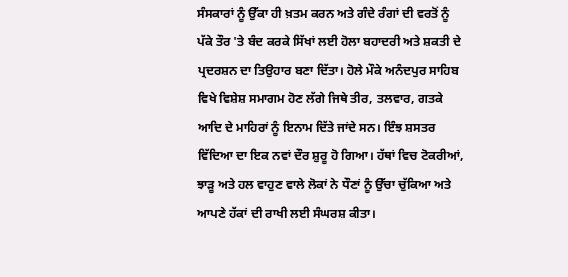ਸੰਸਕਾਰਾਂ ਨੂੰ ਉੱਕਾ ਹੀ ਖ਼ਤਮ ਕਰਨ ਅਤੇ ਗੰਦੇ ਰੰਗਾਂ ਦੀ ਵਰਤੋਂ ਨੂੰ ਪੱਕੇ ਤੌਰ 'ਤੇ ਬੰਦ ਕਰਕੇ ਸਿੱਖਾਂ ਲਈ ਹੋਲਾ ਬਹਾਦਰੀ ਅਤੇ ਸ਼ਕਤੀ ਦੇ ਪ੍ਰਦਰਸ਼ਨ ਦਾ ਤਿਉਹਾਰ ਬਣਾ ਦਿੱਤਾ। ਹੋਲੇ ਮੌਕੇ ਅਨੰਦਪੁਰ ਸਾਹਿਬ ਵਿਖੇ ਵਿਸ਼ੇਸ਼ ਸਮਾਗਮ ਹੋਣ ਲੱਗੇ ਜਿਥੇ ਤੀਰ, ਤਲਵਾਰ, ਗਤਕੇ ਆਦਿ ਦੇ ਮਾਹਿਰਾਂ ਨੂੰ ਇਨਾਮ ਦਿੱਤੇ ਜਾਂਦੇ ਸਨ। ਇੰਝ ਸ਼ਸਤਰ ਵਿੱਦਿਆ ਦਾ ਇਕ ਨਵਾਂ ਦੌਰ ਸ਼ੁਰੂ ਹੋ ਗਿਆ। ਹੱਥਾਂ ਵਿਚ ਟੋਕਰੀਆਂ, ਝਾੜੂ ਅਤੇ ਹਲ ਵਾਹੁਣ ਵਾਲੇ ਲੋਕਾਂ ਨੇ ਧੌਣਾਂ ਨੂੰ ਉੱਚਾ ਚੁੱਕਿਆ ਅਤੇ ਆਪਣੇ ਹੱਕਾਂ ਦੀ ਰਾਖੀ ਲਈ ਸੰਘਰਸ਼ ਕੀਤਾ।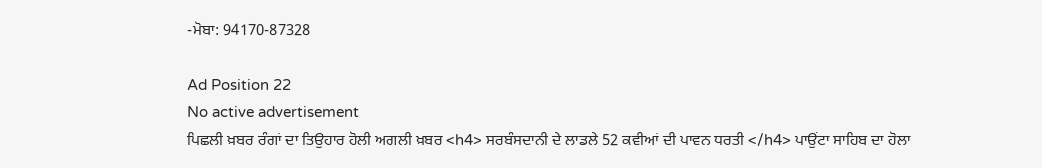-ਮੋਬਾ: 94170-87328

Ad Position 22
No active advertisement
ਪਿਛਲੀ ਖ਼ਬਰ ਰੰਗਾਂ ਦਾ ਤਿਉਹਾਰ ਹੋਲੀ ਅਗਲੀ ਖ਼ਬਰ <h4> ਸਰਬੰਸਦਾਨੀ ਦੇ ਲਾਡਲੇ 52 ਕਵੀਆਂ ਦੀ ਪਾਵਨ ਧਰਤੀ </h4> ਪਾਉਂਟਾ ਸਾਹਿਬ ਦਾ ਹੋਲਾ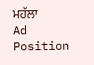ਮਹੱਲਾ
Ad Position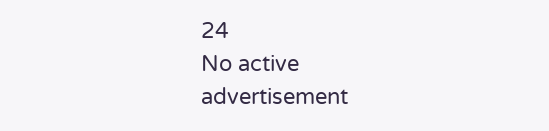24
No active advertisement